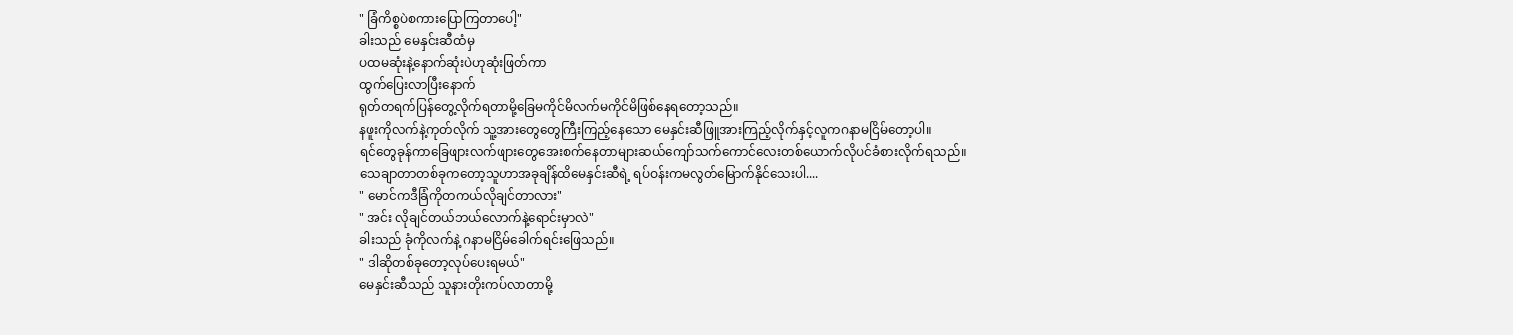" ခြံကိစ္စပဲစကားပြောကြတာပေါ့"
ခါးသည် မေနှင်းဆီထံမှ
ပထမဆုံးနဲ့နောက်ဆုံးပဲဟုဆုံးဖြတ်ကာ
ထွက်ပြေးလာပြီးနောက်
ရုတ်တရက်ပြန်တွေ့လိုက်ရတာမို့ခြေမကိုင်မိလက်မကိုင်မိဖြစ်နေရတော့သည်။
နဖူးကိုလက်နဲ့ကုတ်လိုက် သူ့အားတွေတွေကြီးကြည့်နေသော မေနှင်းဆီဖြူအားကြည့်လိုက်နှင့်လူကဂနာမငြိမ်တော့ပါ။
ရင်တွေခုန်ကာခြေဖျားလက်ဖျားတွေအေးစက်နေတာများဆယ်ကျော်သက်ကောင်လေးတစ်ယောက်လိုပင်ခံစားလိုက်ရသည်။
သေချာတာတစ်ခုကတော့သူဟာအခုချိန်ထိမေနှင်းဆီရဲ့ ရပ်ဝန်းကမလွတ်မြောက်နိုင်သေးပါ....
" မောင်ကဒီခြံကိုတကယ်လိုချင်တာလား"
" အင်း လိုချင်တယ်ဘယ်လောက်နဲ့ရောင်းမှာလဲ"
ခါးသည် ခုံကိုလက်နဲ့ ဂနာမငြိမ်ခေါက်ရင်းဖြေသည်။
" ဒါဆိုတစ်ခုတော့လုပ်ပေးရမယ်"
မေနှင်းဆီသည် သူနားတိုးကပ်လာတာမို့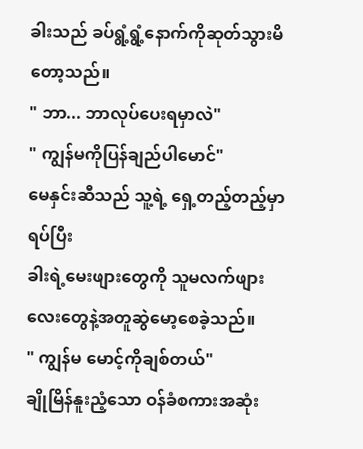ခါးသည် ခပ်ရွံ့ရွံ့နောက်ကိုဆုတ်သွားမိတော့သည်။
" ဘာ... ဘာလုပ်ပေးရမှာလဲ"
" ကျွန်မကိုပြန်ချည်ပါမောင်"
မေနှင်းဆီသည် သူ့ရဲ့ ရှေ့တည့်တည့်မှာရပ်ပြီး
ခါးရဲ့မေးဖျားတွေကို သူမလက်ဖျားလေးတွေနဲ့အတူဆွဲမော့စေခဲ့သည်။
" ကျွန်မ မောင့်ကိုချစ်တယ်"
ချိုမြိန်နူးညံ့သော ဝန်ခံစကားအဆုံး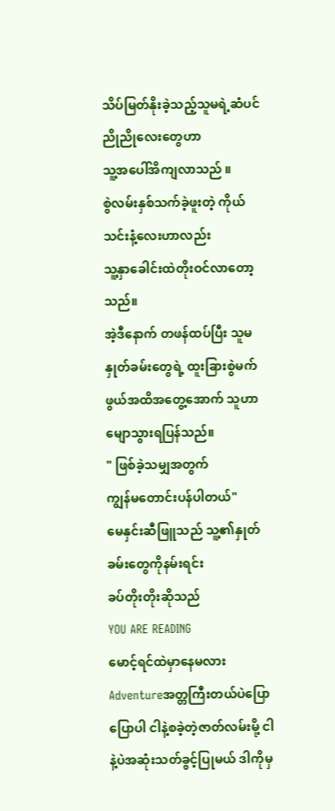သိပ်မြတ်နိုးခဲ့သည့်သူမရဲ့ဆံပင်ညိုညိုလေးတွေဟာ
သူ့အပေါ်အိကျလာသည် ။
စွဲလမ်းနှစ်သက်ခဲ့ဖူးတဲ့ ကိုယ်သင်းနံ့လေးဟာလည်း
သူ့နှာခေါင်းထဲတိုးဝင်လာတော့သည်။
အဲ့ဒီနောက် တဖန်ထပ်ပြီး သူမနှုတ်ခမ်းတွေရဲ့ ထူးခြားစွဲမက်ဖွယ်အထိအတွေ့အောက် သူဟာမျောသွားရပြန်သည်။
" ဖြစ်ခဲ့သမျှအတွက်
ကျွန်မတောင်းပန်ပါတယ်"
မေနှင်းဆီဖြူသည် သူ့၏နှုတ်ခမ်းတွေကိုနမ်းရင်း
ခပ်တိုးတိုးဆိုသည်
YOU ARE READING
မောင့်ရင်ထဲမှာနေမလား
Adventureအတ္တကြီးတယ်ပဲပြောပြောပါ ငါနဲ့စခဲ့တဲ့ဇာတ်လမ်းမို့ ငါနဲ့ပဲအဆုံးသတ်ခွင့်ပြုမယ် ဒါကိုမှ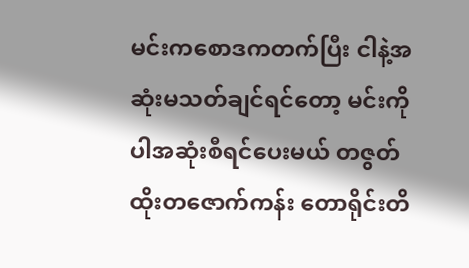မင်းကစောဒကတက်ပြီး ငါနဲ့အဆုံးမသတ်ချင်ရင်တော့ မင်းကိုပါအဆုံးစီရင်ပေးမယ် တဇွတ်ထိုးတဇောက်ကန်း တောရိုင်းတိ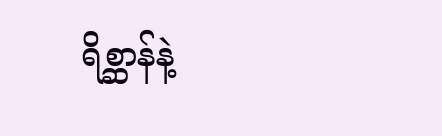ရိစ္ဆာန်နဲ့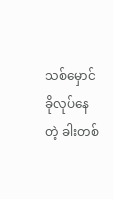သစ်မှောင်ခိုလုပ်နေတဲ့ ခါးတစ်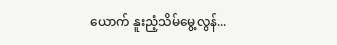ယောက် နူးညံ့သိမ်မွေ့လွန်...